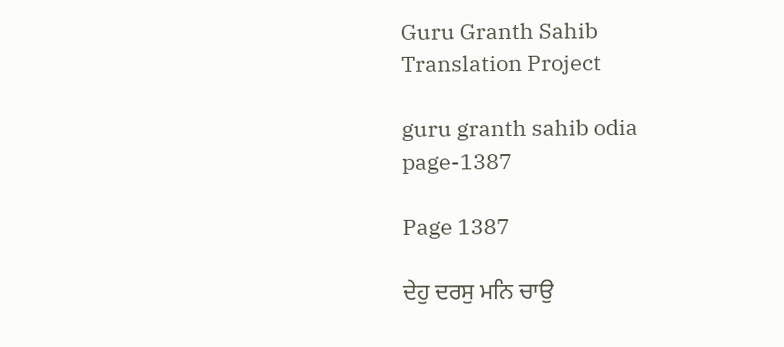Guru Granth Sahib Translation Project

guru granth sahib odia page-1387

Page 1387

ਦੇਹੁ ਦਰਸੁ ਮਨਿ ਚਾਉ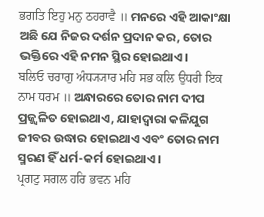ਭਗਤਿ ਇਹੁ ਮਨੁ ਠਹਰਾਵੈ ॥ ମନରେ ଏହି ଆକାଂକ୍ଷା ଅଛି ଯେ ନିଜର ଦର୍ଶନ ପ୍ରଦାନ କର, ତୋର ଭକ୍ତିରେ ଏହି ନମନ ସ୍ଥିର ହୋଇଥାଏ।
ਬਲਿਓ ਚਰਾਗੁ ਅੰਧ੍ਯ੍ਯਾਰ ਮਹਿ ਸਭ ਕਲਿ ਉਧਰੀ ਇਕ ਨਾਮ ਧਰਮ ॥ ଅନ୍ଧାରରେ ତୋର ନାମ ଦୀପ ପ୍ରଜ୍ଜ୍ଵଳିତ ହୋଇଥାଏ, ଯାହାଦ୍ୱାରା କଳିଯୁଗ ଜୀବର ଉଦ୍ଧାର ହୋଇଥାଏ ଏବଂ ତୋର ନାମ ସ୍ମରଣ ହିଁ ଧର୍ମ-କର୍ମ ହୋଇଥାଏ।
ਪ੍ਰਗਟੁ ਸਗਲ ਹਰਿ ਭਵਨ ਮਹਿ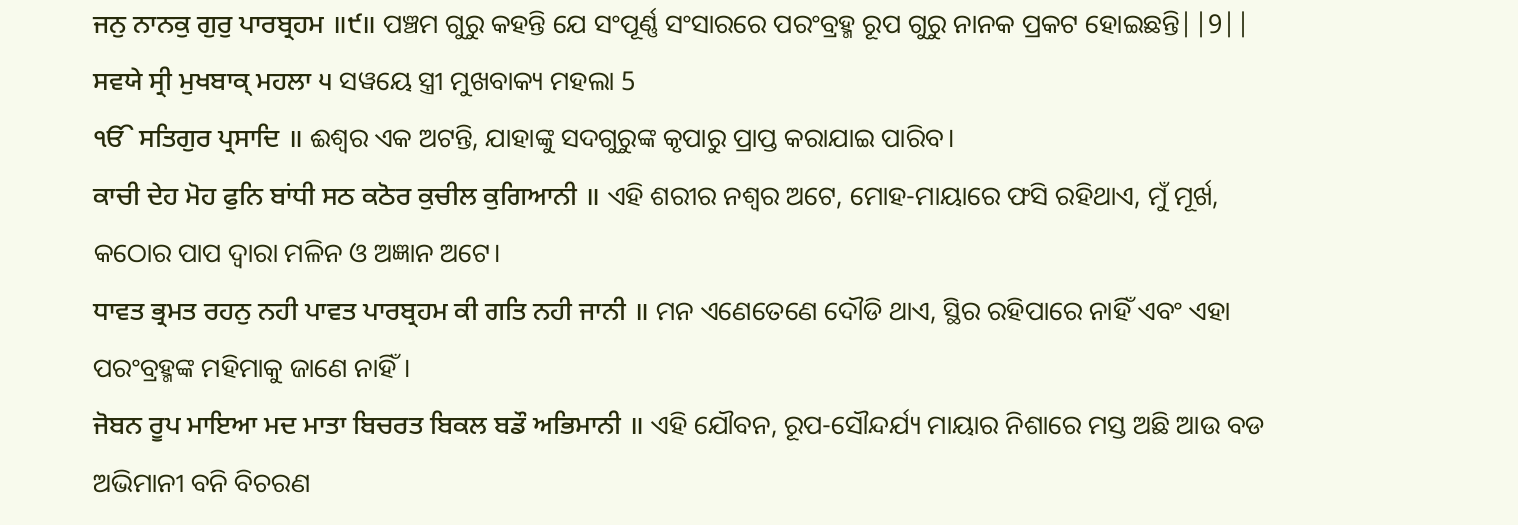ਜਨੁ ਨਾਨਕੁ ਗੁਰੁ ਪਾਰਬ੍ਰਹਮ ॥੯॥ ପଞ୍ଚମ ଗୁରୁ କହନ୍ତି ଯେ ସଂପୂର୍ଣ୍ଣ ସଂସାରରେ ପରଂବ୍ରହ୍ମ ରୂପ ଗୁରୁ ନାନକ ପ୍ରକଟ ହୋଇଛନ୍ତି||9||
ਸਵਯੇ ਸ੍ਰੀ ਮੁਖਬਾਕ੍ ਮਹਲਾ ੫ ସୱୟେ ସ୍ତ୍ରୀ ମୁଖବାକ୍ୟ ମହଲା 5
ੴ ਸਤਿਗੁਰ ਪ੍ਰਸਾਦਿ ॥ ଈଶ୍ଵର ଏକ ଅଟନ୍ତି, ଯାହାଙ୍କୁ ସଦଗୁରୁଙ୍କ କୃପାରୁ ପ୍ରାପ୍ତ କରାଯାଇ ପାରିବ।
ਕਾਚੀ ਦੇਹ ਮੋਹ ਫੁਨਿ ਬਾਂਧੀ ਸਠ ਕਠੋਰ ਕੁਚੀਲ ਕੁਗਿਆਨੀ ॥ ଏହି ଶରୀର ନଶ୍ଵର ଅଟେ, ମୋହ-ମାୟାରେ ଫସି ରହିଥାଏ, ମୁଁ ମୂର୍ଖ, କଠୋର ପାପ ଦ୍ଵାରା ମଳିନ ଓ ଅଜ୍ଞାନ ଅଟେ।
ਧਾਵਤ ਭ੍ਰਮਤ ਰਹਨੁ ਨਹੀ ਪਾਵਤ ਪਾਰਬ੍ਰਹਮ ਕੀ ਗਤਿ ਨਹੀ ਜਾਨੀ ॥ ମନ ଏଣେତେଣେ ଦୌଡି ଥାଏ, ସ୍ଥିର ରହିପାରେ ନାହିଁ ଏବଂ ଏହା ପରଂବ୍ରହ୍ମଙ୍କ ମହିମାକୁ ଜାଣେ ନାହିଁ।
ਜੋਬਨ ਰੂਪ ਮਾਇਆ ਮਦ ਮਾਤਾ ਬਿਚਰਤ ਬਿਕਲ ਬਡੌ ਅਭਿਮਾਨੀ ॥ ଏହି ଯୌବନ, ରୂପ-ସୌନ୍ଦର୍ଯ୍ୟ ମାୟାର ନିଶାରେ ମସ୍ତ ଅଛି ଆଉ ବଡ ଅଭିମାନୀ ବନି ବିଚରଣ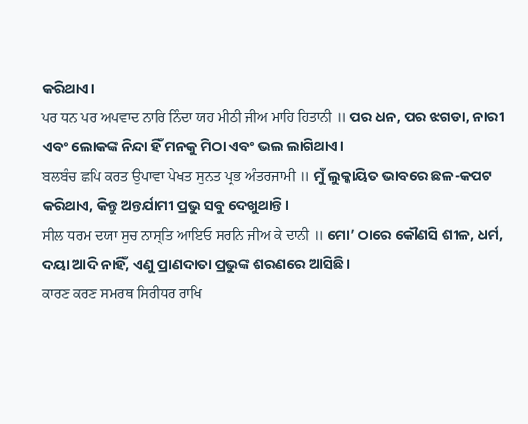କରିଥାଏ।
ਪਰ ਧਨ ਪਰ ਅਪਵਾਦ ਨਾਰਿ ਨਿੰਦਾ ਯਹ ਮੀਠੀ ਜੀਅ ਮਾਹਿ ਹਿਤਾਨੀ ॥ ପର ଧନ, ପର ଝଗଡା, ନାରୀ ଏବଂ ଲୋକଙ୍କ ନିନ୍ଦା ହିଁ ମନକୁ ମିଠା ଏବଂ ଭଲ ଲାଗିଥାଏ।
ਬਲਬੰਚ ਛਪਿ ਕਰਤ ਉਪਾਵਾ ਪੇਖਤ ਸੁਨਤ ਪ੍ਰਭ ਅੰਤਰਜਾਮੀ ॥ ମୁଁ ଲୁକ୍କାୟିତ ଭାବରେ ଛଳ-କପଟ କରିଥାଏ, କିନ୍ତୁ ଅନ୍ତର୍ଯାମୀ ପ୍ରଭୁ ସବୁ ଦେଖୁଥାନ୍ତି।
ਸੀਲ ਧਰਮ ਦਯਾ ਸੁਚ ਨਾਸ੍ਤਿ ਆਇਓ ਸਰਨਿ ਜੀਅ ਕੇ ਦਾਨੀ ॥ ମୋ’ ଠାରେ କୌଣସି ଶୀଳ, ଧର୍ମ, ଦୟା ଆଦି ନାହିଁ, ଏଣୁ ପ୍ରାଣଦାତା ପ୍ରଭୁଙ୍କ ଶରଣରେ ଆସିଛି।
ਕਾਰਣ ਕਰਣ ਸਮਰਥ ਸਿਰੀਧਰ ਰਾਖਿ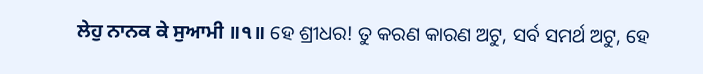ਲੇਹੁ ਨਾਨਕ ਕੇ ਸੁਆਮੀ ॥੧॥ ହେ ଶ୍ରୀଧର! ତୁ କରଣ କାରଣ ଅଟୁ, ସର୍ବ ସମର୍ଥ ଅଟୁ, ହେ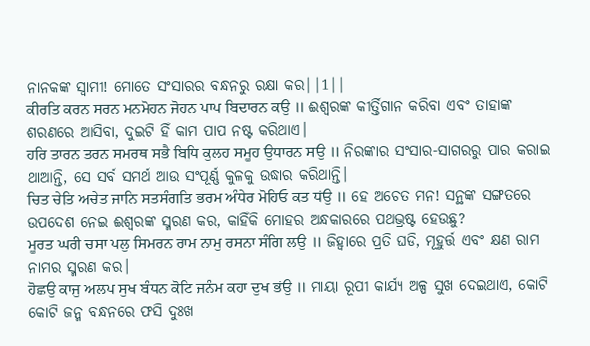ନାନକଙ୍କ ସ୍ଵାମୀ! ମୋତେ ସଂସାରର ବନ୍ଧନରୁ ରକ୍ଷା କର||1||
ਕੀਰਤਿ ਕਰਨ ਸਰਨ ਮਨਮੋਹਨ ਜੋਹਨ ਪਾਪ ਬਿਦਾਰਨ ਕਉ ॥ ଈଶ୍ଵରଙ୍କ କୀର୍ତ୍ତିଗାନ କରିବା ଏବଂ ତାହାଙ୍କ ଶରଣରେ ଆସିବା, ଦୁଇଟି ହିଁ କାମ ପାପ ନଷ୍ଟ କରିଥାଏ।
ਹਰਿ ਤਾਰਨ ਤਰਨ ਸਮਰਥ ਸਭੈ ਬਿਧਿ ਕੁਲਹ ਸਮੂਹ ਉਧਾਰਨ ਸਉ ॥ ନିରଙ୍କାର ସଂସାର-ସାଗରରୁ ପାର କରାଇ ଥାଆନ୍ତି, ସେ ସର୍ବ ସମର୍ଥ ଆଉ ସଂପୂର୍ଣ୍ଣ କୁଳକୁ ଉଦ୍ଧାର କରିଥାନ୍ତି।
ਚਿਤ ਚੇਤਿ ਅਚੇਤ ਜਾਨਿ ਸਤਸੰਗਤਿ ਭਰਮ ਅੰਧੇਰ ਮੋਹਿਓ ਕਤ ਧਂਉ ॥ ହେ ଅଚେତ ମନ! ସନ୍ଥଙ୍କ ସଙ୍ଗତରେ ଉପଦେଶ ନେଇ ଈଶ୍ଵରଙ୍କ ସ୍ମରଣ କର, କାହିଁକି ମୋହର ଅନ୍ଧକାରରେ ପଥଭ୍ରଷ୍ଟ ହେଉଛୁ?
ਮੂਰਤ ਘਰੀ ਚਸਾ ਪਲੁ ਸਿਮਰਨ ਰਾਮ ਨਾਮੁ ਰਸਨਾ ਸੰਗਿ ਲਉ ॥ ଜିହ୍ଵାରେ ପ୍ରତି ଘଡି, ମୂହୁର୍ତ୍ତ ଏବଂ କ୍ଷଣ ରାମ ନାମର ସ୍ମରଣ କର।
ਹੋਛਉ ਕਾਜੁ ਅਲਪ ਸੁਖ ਬੰਧਨ ਕੋਟਿ ਜਨੰਮ ਕਹਾ ਦੁਖ ਭਂਉ ॥ ମାୟା ରୂପୀ କାର୍ଯ୍ୟ ଅଳ୍ପ ସୁଖ ଦେଇଥାଏ, କୋଟି କୋଟି ଜନ୍ମ ବନ୍ଧନରେ ଫସି ଦୁଃଖ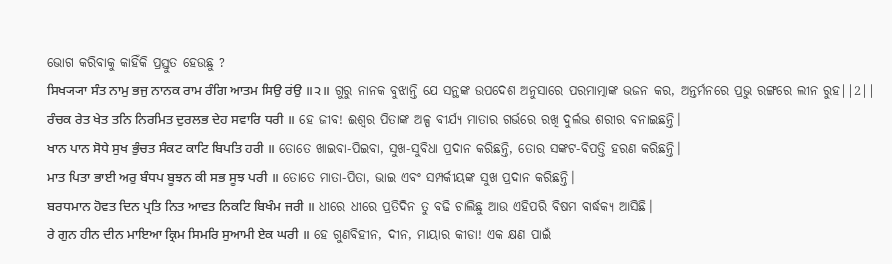ଭୋଗ କରିବାକୁ କାହିଁକି ପ୍ରସ୍ତୁତ ହେଉଛୁ ?
ਸਿਖ੍ਯ੍ਯਾ ਸੰਤ ਨਾਮੁ ਭਜੁ ਨਾਨਕ ਰਾਮ ਰੰਗਿ ਆਤਮ ਸਿਉ ਰਂਉ ॥੨॥ ଗୁରୁ ନାନକ ବୁଝାନ୍ତି ଯେ ସନ୍ଥଙ୍କ ଉପଦେଶ ଅନୁସାରେ ପରମାତ୍ମାଙ୍କ ଭଜନ କର, ଅନ୍ତର୍ମନରେ ପ୍ରଭୁ ରଙ୍ଗରେ ଲୀନ ରୁହ||2||
ਰੰਚਕ ਰੇਤ ਖੇਤ ਤਨਿ ਨਿਰਮਿਤ ਦੁਰਲਭ ਦੇਹ ਸਵਾਰਿ ਧਰੀ ॥ ହେ ଜୀବ! ଈଶ୍ଵର ପିତାଙ୍କ ଅଳ୍ପ ବୀର୍ଯ୍ୟ ମାତାର ଗର୍ଭରେ ରଖି ଦୁର୍ଲଭ ଶରୀର ବନାଇଛନ୍ତି।
ਖਾਨ ਪਾਨ ਸੋਧੇ ਸੁਖ ਭੁੰਚਤ ਸੰਕਟ ਕਾਟਿ ਬਿਪਤਿ ਹਰੀ ॥ ତୋତେ ଖାଇବା-ପିଇବା, ସୁଖ-ସୁବିଧା ପ୍ରଦାନ କରିଛନ୍ତି, ତୋର ସଙ୍କଟ-ବିପତ୍ତି ହରଣ କରିଛନ୍ତି।
ਮਾਤ ਪਿਤਾ ਭਾਈ ਅਰੁ ਬੰਧਪ ਬੂਝਨ ਕੀ ਸਭ ਸੂਝ ਪਰੀ ॥ ତୋତେ ମାତା-ପିତା, ଭାଇ ଏବଂ ସମ୍ପର୍କୀୟଙ୍କ ସୁଖ ପ୍ରଦାନ କରିଛନ୍ତି।
ਬਰਧਮਾਨ ਹੋਵਤ ਦਿਨ ਪ੍ਰਤਿ ਨਿਤ ਆਵਤ ਨਿਕਟਿ ਬਿਖੰਮ ਜਰੀ ॥ ଧୀରେ ଧୀରେ ପ୍ରତିଦିନ ତୁ ବଢି ଚାଲିଛୁ ଆଉ ଏହିପରି ବିଷମ ବାର୍ଦ୍ଧକ୍ୟ ଆସିଛି।
ਰੇ ਗੁਨ ਹੀਨ ਦੀਨ ਮਾਇਆ ਕ੍ਰਿਮ ਸਿਮਰਿ ਸੁਆਮੀ ਏਕ ਘਰੀ ॥ ହେ ଗୁଣବିହୀନ, ଦୀନ, ମାୟାର କୀଡା! ଏକ କ୍ଷଣ ପାଇଁ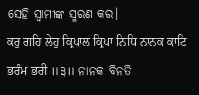ସେହି ସ୍ଵାମୀଙ୍କ ସ୍ମରଣ କର।
ਕਰੁ ਗਹਿ ਲੇਹੁ ਕ੍ਰਿਪਾਲ ਕ੍ਰਿਪਾ ਨਿਧਿ ਨਾਨਕ ਕਾਟਿ ਭਰੰਮ ਭਰੀ ॥੩॥ ନାନକ ବିନତି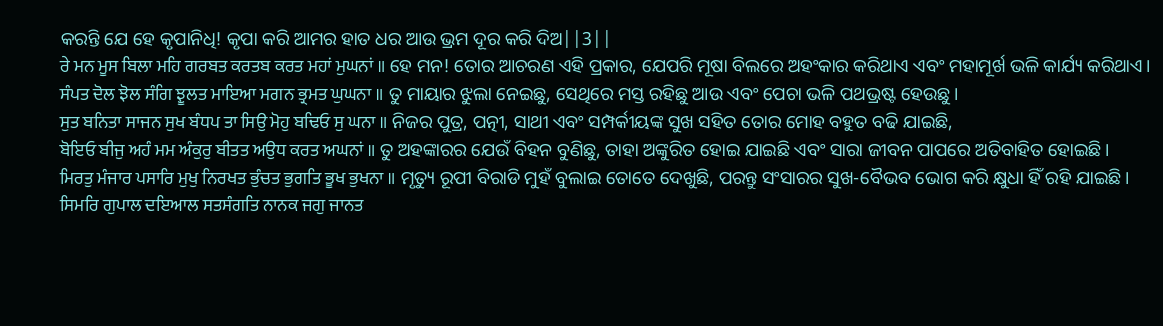କରନ୍ତି ଯେ ହେ କୃପାନିଧି! କୃପା କରି ଆମର ହାତ ଧର ଆଉ ଭ୍ରମ ଦୂର କରି ଦିଅ||3||
ਰੇ ਮਨ ਮੂਸ ਬਿਲਾ ਮਹਿ ਗਰਬਤ ਕਰਤਬ ਕਰਤ ਮਹਾਂ ਮੁਘਨਾਂ ॥ ହେ ମନ! ତୋର ଆଚରଣ ଏହି ପ୍ରକାର, ଯେପରି ମୂଷା ବିଲରେ ଅହଂକାର କରିଥାଏ ଏବଂ ମହାମୂର୍ଖ ଭଳି କାର୍ଯ୍ୟ କରିଥାଏ।
ਸੰਪਤ ਦੋਲ ਝੋਲ ਸੰਗਿ ਝੂਲਤ ਮਾਇਆ ਮਗਨ ਭ੍ਰਮਤ ਘੁਘਨਾ ॥ ତୁ ମାୟାର ଝୁଲା ନେଇଛୁ, ସେଥିରେ ମସ୍ତ ରହିଛୁ ଆଉ ଏବଂ ପେଚା ଭଳି ପଥଭ୍ରଷ୍ଟ ହେଉଛୁ।
ਸੁਤ ਬਨਿਤਾ ਸਾਜਨ ਸੁਖ ਬੰਧਪ ਤਾ ਸਿਉ ਮੋਹੁ ਬਢਿਓ ਸੁ ਘਨਾ ॥ ନିଜର ପୁତ୍ର, ପତ୍ନୀ, ସାଥୀ ଏବଂ ସମ୍ପର୍କୀୟଙ୍କ ସୁଖ ସହିତ ତୋର ମୋହ ବହୁତ ବଢି ଯାଇଛି,
ਬੋਇਓ ਬੀਜੁ ਅਹੰ ਮਮ ਅੰਕੁਰੁ ਬੀਤਤ ਅਉਧ ਕਰਤ ਅਘਨਾਂ ॥ ତୁ ଅହଙ୍କାରର ଯେଉଁ ବିହନ ବୁଣିଛୁ, ତାହା ଅଙ୍କୁରିତ ହୋଇ ଯାଇଛି ଏବଂ ସାରା ଜୀବନ ପାପରେ ଅତିବାହିତ ହୋଇଛି।
ਮਿਰਤੁ ਮੰਜਾਰ ਪਸਾਰਿ ਮੁਖੁ ਨਿਰਖਤ ਭੁੰਚਤ ਭੁਗਤਿ ਭੂਖ ਭੁਖਨਾ ॥ ମୃତ୍ୟୁ ରୂପୀ ବିରାଡି ମୁହଁ ବୁଲାଇ ତୋତେ ଦେଖୁଛି, ପରନ୍ତୁ ସଂସାରର ସୁଖ-ବୈଭବ ଭୋଗ କରି କ୍ଷୁଧା ହିଁ ରହି ଯାଇଛି।
ਸਿਮਰਿ ਗੁਪਾਲ ਦਇਆਲ ਸਤਸੰਗਤਿ ਨਾਨਕ ਜਗੁ ਜਾਨਤ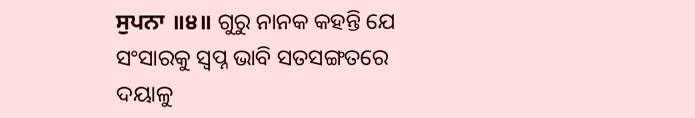ਸੁਪਨਾ ॥੪॥ ଗୁରୁ ନାନକ କହନ୍ତି ଯେ ସଂସାରକୁ ସ୍ଵପ୍ନ ଭାବି ସତସଙ୍ଗତରେ ଦୟାଳୁ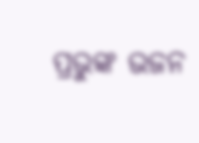ପ୍ରଭୁଙ୍କ ଭଜନ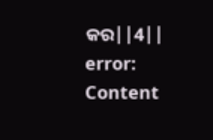କର||4||
error: Content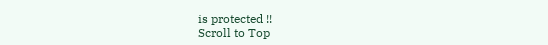is protected !!
Scroll to Top